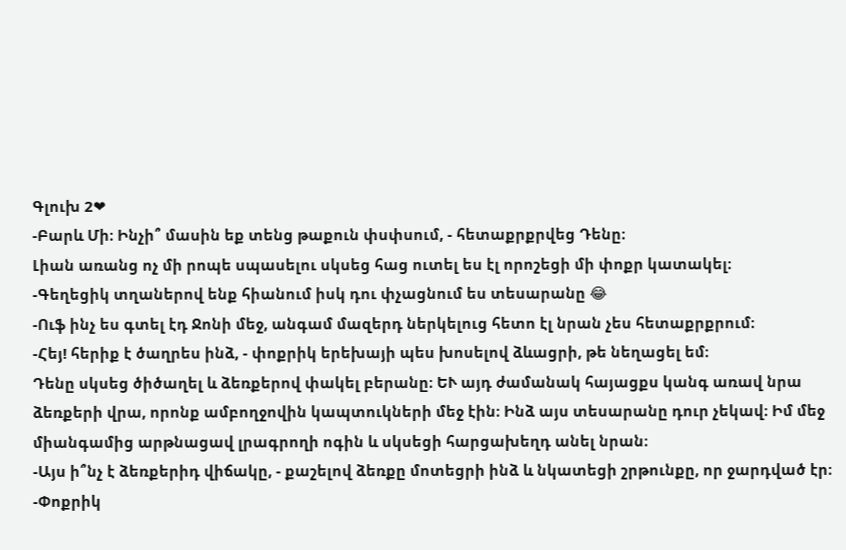Գլուխ 2❤
-Բարև Մի։ Ինչի՞ մասին եք տենց թաքուն փսփսում, - հետաքրքրվեց Դենը։
Լիան առանց ոչ մի րոպե սպասելու սկսեց հաց ուտել ես էլ որոշեցի մի փոքր կատակել։
-Գեղեցիկ տղաներով ենք հիանում իսկ դու փչացնում ես տեսարանը 😂
-Ուֆ ինչ ես գտել էդ Ջոնի մեջ, անգամ մազերդ ներկելուց հետո էլ նրան չես հետաքրքրում։
-Հեյ! հերիք է ծաղրես ինձ, - փոքրիկ երեխայի պես խոսելով ձևացրի, թե նեղացել եմ։
Դենը սկսեց ծիծաղել և ձեռքերով փակել բերանը։ ԵՒ այդ ժամանակ հայացքս կանգ առավ նրա ձեռքերի վրա, որոնք ամբողջովին կապտուկների մեջ էին։ Ինձ այս տեսարանը դուր չեկավ։ Իմ մեջ միանգամից արթնացավ լրագրողի ոգին և սկսեցի հարցախեղդ անել նրան։
-Այս ի՞նչ է ձեռքերիդ վիճակը, - քաշելով ձեռքը մոտեցրի ինձ և նկատեցի շրթունքը, որ ջարդված էր։
-Փոքրիկ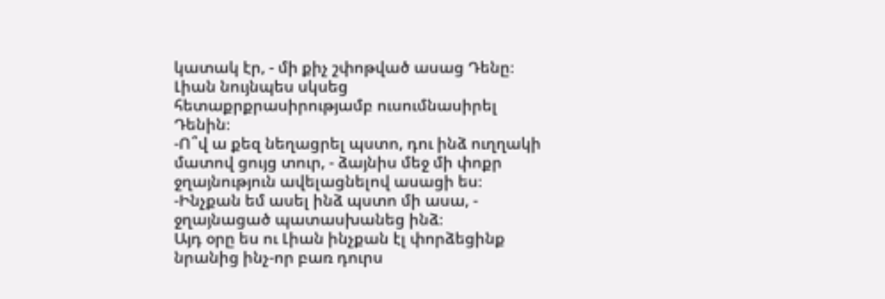կատակ էր, - մի քիչ շփոթված ասաց Դենը։ Լիան նույնպես սկսեց հետաքրքրասիրությամբ ուսումնասիրել Դենին։
-Ո՞վ ա քեզ նեղացրել պստո, դու ինձ ուղղակի մատով ցույց տուր, - ձայնիս մեջ մի փոքր ջղայնություն ավելացնելով ասացի ես։
-Ինչքան եմ ասել ինձ պստո մի ասա, - ջղայնացած պատասխանեց ինձ։
Այդ օրը ես ու Լիան ինչքան էլ փորձեցինք նրանից ինչ-որ բառ դուրս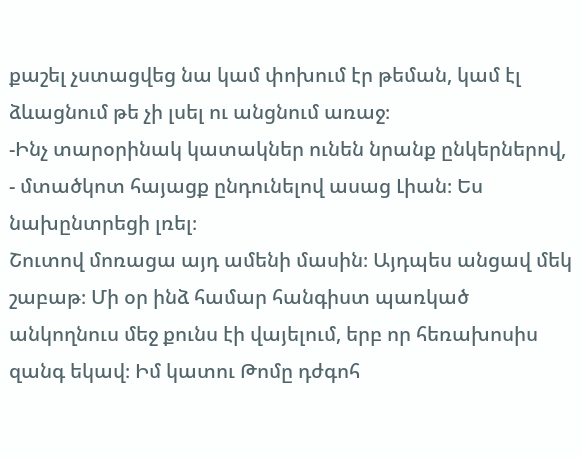քաշել չստացվեց նա կամ փոխում էր թեման, կամ էլ ձևացնում թե չի լսել ու անցնում առաջ։
-Ինչ տարօրինակ կատակներ ունեն նրանք ընկերներով, - մտածկոտ հայացք ընդունելով ասաց Լիան։ Ես նախընտրեցի լռել։
Շուտով մոռացա այդ ամենի մասին։ Այդպես անցավ մեկ շաբաթ։ Մի օր ինձ համար հանգիստ պառկած անկողնուս մեջ քունս էի վայելում, երբ որ հեռախոսիս զանգ եկավ։ Իմ կատու Թոմը դժգոհ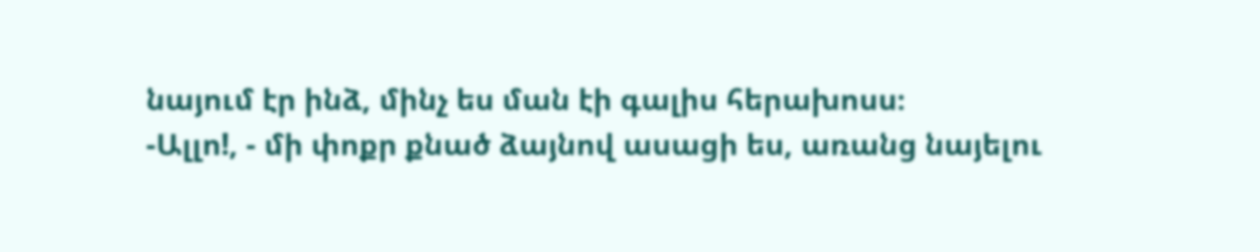նայում էր ինձ, մինչ ես ման էի գալիս հերախոսս։
-Ալլո!, - մի փոքր քնած ձայնով ասացի ես, առանց նայելու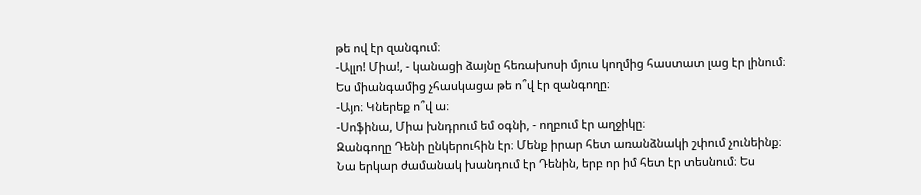թե ով էր զանգում։
-Ալլո! Միա!, - կանացի ձայնը հեռախոսի մյուս կողմից հաստատ լաց էր լինում։ Ես միանգամից չհասկացա թե ո՞վ էր զանգողը։
-Այո։ Կներեք ո՞վ ա։
-Սոֆինա, Միա խնդրում եմ օգնի, - ողբում էր աղջիկը։
Զանգողը Դենի ընկերուհին էր։ Մենք իրար հետ առանձնակի շփում չունեինք։ Նա երկար ժամանակ խանդում էր Դենին, երբ որ իմ հետ էր տեսնում։ Ես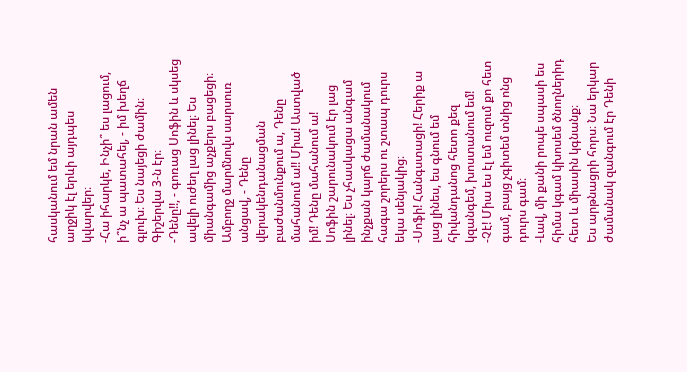հասկանում եմ նրան ամեն աղջիկ էլ երևի այդպես կվարվեր։
-Հա իհարկե, Ինչի՞ ես լացում, ի՞նչ ա պատահել, - իմ խեղճ գլուխ։ Ես նայեցի ժամին։ Գիշերվա 3-ն էր։
-Դենը!!, - գոռաց Սոֆին և սկսեց ավելի ուժեղ լաց լինել։ Ես միանգամից աչքերս բացեցի։ Ամբողջ մարմնովս սարսուռ անցավ, - Դենը վերակենդանացման բաժանմունքում ա, Դենը մահանում ա!! Միա! Աստված իմ! Դենը մահանում ա!
Սոֆին շարունակում էր լաց լինել։ Ես չհասկացա անգամ ինչքան կարճ ժամանակում հագա շորերս ու շտապ դուրս եկա սենյակից։
-Սոֆի! Հանգստացի! Հերիք ա լաց լինես, ես գնում եմ հիվանդանոց հետո քեզ կզանգեմ, խոստանում եմ!
-Չէ! Միա ես էլ եմ ուզում քո հետ գամ, բայց չգիտեմ տնից ոնց դուրս գամ։
-Լավ, մի քանի րոպե սպասի ես հիմա կգամ կխոսեմ ծնողներիդ հետ և միասին կգնանք։
Ես արթնացրի հորս։ Նա երկար ժամանակ զանգում էր Դենի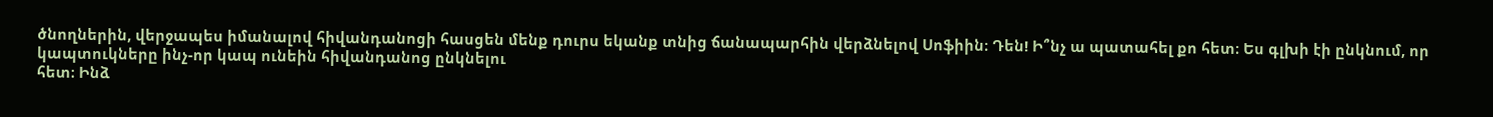ծնողներին, վերջապես իմանալով հիվանդանոցի հասցեն մենք դուրս եկանք տնից ճանապարհին վերձնելով Սոֆիին։ Դեն! Ի՞նչ ա պատահել քո հետ։ Ես գլխի էի ընկնում, որ կապտուկները ինչ-որ կապ ունեին հիվանդանոց ընկնելու
հետ։ Ինձ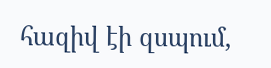հազիվ էի զսպում,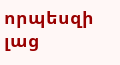որպեսզի լաց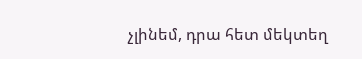չլինեմ, դրա հետ մեկտեղ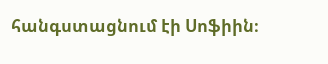հանգստացնում էի Սոֆիին։